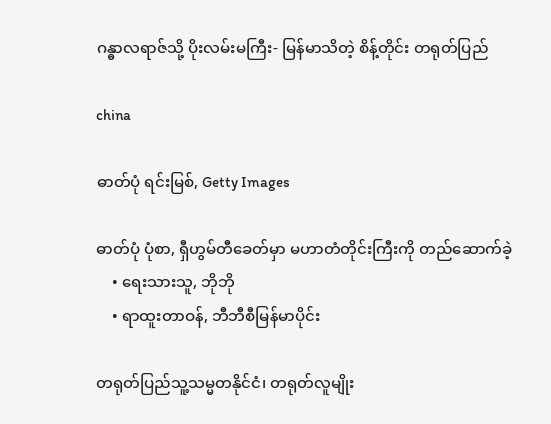ဂန္ဓာလရာဇ်သို့ ပိုးလမ်းမကြီး- မြန်မာသိတဲ့ စိန့်တိုင်း တရုတ်ပြည်

china

ဓာတ်ပုံ ရင်းမြစ်, Getty Images

ဓာတ်ပုံ ပုံစာ, ရှီဟွမ်တီခေတ်မှာ မဟာတံတိုင်းကြီးကို တည်ဆောက်ခဲ့
    • ရေးသားသူ, ဘိုဘို
    • ရာထူးတာဝန်, ဘီဘီစီမြန်မာပိုင်း

တရုတ်ပြည်သူ့သမ္မတနိုင်ငံ၊ တရုတ်လူမျိုး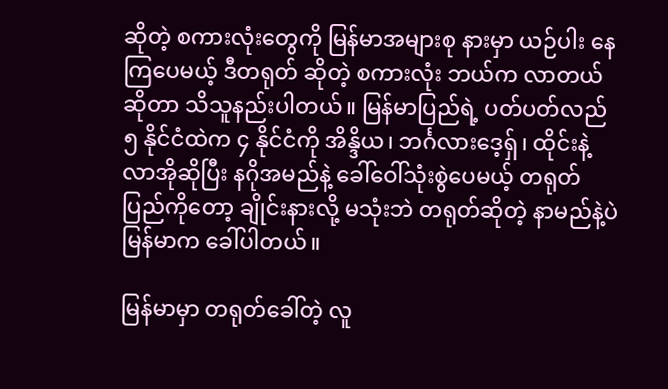ဆိုတဲ့ စကားလုံးတွေကို မြန်မာအများစု နားမှာ ယဉ်ပါး နေကြပေမယ့် ဒီတရုတ် ဆိုတဲ့ စကားလုံး ဘယ်က လာတယ်ဆိုတာ သိသူနည်းပါတယ်။ မြန်မာပြည်ရဲ့ ပတ်ပတ်လည် ၅ နိုင်ငံထဲက ၄ နိုင်ငံကို အိန္ဒိယ၊ ဘင်္ဂလားဒေ့ရှ်၊ ထိုင်းနဲ့ လာအိုဆိုပြီး နဂိုအမည်နဲ့ ခေါ်ဝေါ်သုံးစွဲပေမယ့် တရုတ်ပြည်ကိုတော့ ချိုင်းနားလို့ မသုံးဘဲ တရုတ်ဆိုတဲ့ နာမည်နဲ့ပဲ မြန်မာက ခေါ်ပါတယ်။

မြန်မာမှာ တရုတ်ခေါ်တဲ့ လူ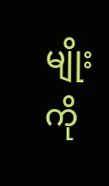မျိုးကို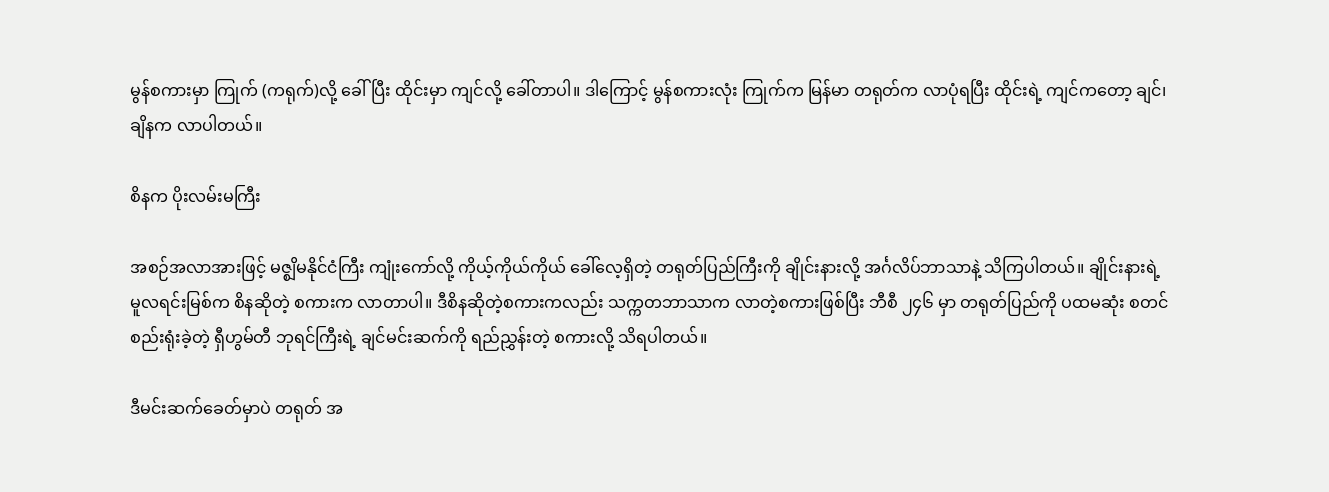မွန်စကားမှာ ကြုက် (ကရုက်)လို့ ခေါ်ပြီး ထိုင်းမှာ ကျင်လို့ ခေါ်တာပါ။ ဒါကြောင့် မွန်စကားလုံး ကြုက်က မြန်မာ တရုတ်က လာပုံရပြီး ထိုင်းရဲ့ ကျင်ကတော့ ချင်၊ ချိနက လာပါတယ်။

စိနက ပိုးလမ်းမကြီး

အစဉ်အလာအားဖြင့် မဇ္စျိမနိုင်ငံကြီး ကျုံးကော်လို့ ကိုယ့်ကိုယ်ကိုယ် ခေါ်လေ့ရှိတဲ့ တရုတ်ပြည်ကြီးကို ချိုင်းနားလို့ အင်္ဂလိပ်ဘာသာနဲ့ သိကြပါတယ်။ ချိုင်းနားရဲ့ မူလရင်းမြစ်က စိနဆိုတဲ့ စကားက လာတာပါ။ ဒီစိနဆိုတဲ့စကားကလည်း သက္ကတဘာသာက လာတဲ့စကားဖြစ်ပြီး ဘီစီ ၂၄၆ မှာ တရုတ်ပြည်ကို ပထမဆုံး စတင်စည်းရုံးခဲ့တဲ့ ရှီဟွမ်တီ ဘုရင်ကြီးရဲ့ ချင်မင်းဆက်ကို ရည်ညွှန်းတဲ့ စကားလို့ သိရပါတယ်။

ဒီမင်းဆက်ခေတ်မှာပဲ တရုတ် အ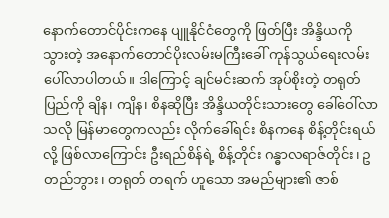နောက်တောင်ပိုင်းကနေ ပျူနိုင်ငံတွေကို ဖြတ်ပြီး အိန္ဒိယကို သွားတဲ့ အနောက်တောင်ပိုးလမ်းမကြီးခေါ် ကုန်သွယ်ရေးလမ်း ပေါ်လာပါတယ်။ ဒါကြောင့် ချင်မင်းဆက် အုပ်စိုးတဲ့ တရုတ်ပြည်ကို ချိန၊ ကျိန၊ စိနဆိုပြီး အိန္ဒိယတိုင်းသားတွေ ခေါ်ဝေါ်လာသလို မြန်မာတွေကလည်း လိုက်ခေါ်ရင်း စိနကနေ စိန့်တိုင်းရယ်လို့ ဖြစ်လာကြောင်း ဦးရည်စိန်ရဲ့ စိန့်တိုင်း ဂန္ဓာလရာဇ်တိုင်း၊ ဥတည်ဘွား၊ တရုတ် တရက် ဟူသော အမည်များ၏ ဇာစ်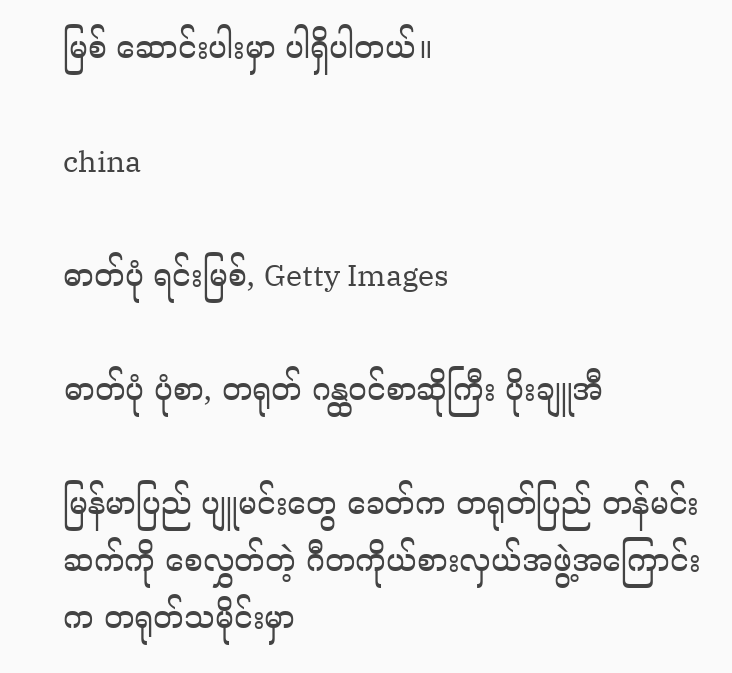မြစ် ဆောင်းပါးမှာ ပါရှိပါတယ်။

china

ဓာတ်ပုံ ရင်းမြစ်, Getty Images

ဓာတ်ပုံ ပုံစာ, တရုတ် ဂန္ထဝင်စာဆိုကြီး ပိုးချူအီ

မြန်မာပြည် ပျူမင်းတွေ ခေတ်က တရုတ်ပြည် တန်မင်းဆက်ကို စေလွှတ်တဲ့ ဂီတကိုယ်စားလှယ်အဖွဲ့အကြောင်းက တရုတ်သမိုင်းမှာ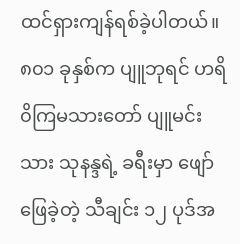ထင်ရှားကျန်ရစ်ခဲ့ပါတယ်။ ၈၀၁ ခုနှစ်က ပျူဘုရင် ဟရိ၀ိကြမသားတော် ပျူမင်းသား သုနန္ဒရဲ့ ခရီးမှာ ဖျော်ဖြေခဲ့တဲ့ သီချင်း ၁၂ ပုဒ်အ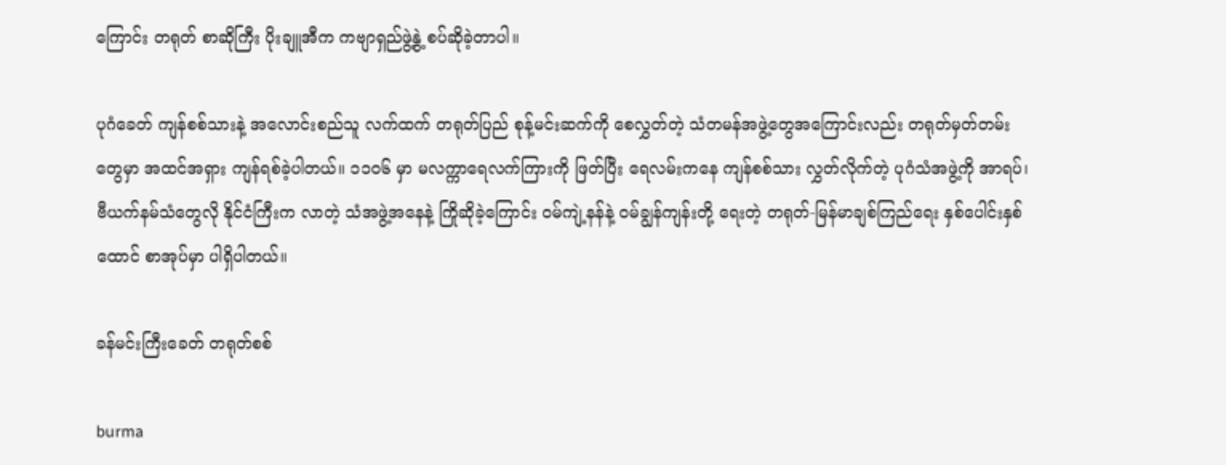ကြောင်း တရုတ် စာဆိုကြီး ပိုးချူအီက ကဗျာရှည်ဖွဲ့နွဲ့ စပ်ဆိုခဲ့တာပါ။

ပုဂံခေတ် ကျန်စစ်သားနဲ့ အလောင်းစည်သူ လက်ထက် တရုတ်ပြည် စုန့်မင်းဆက်ကို စေလွှတ်တဲ့ သံတမန်အဖွဲ့တွေအကြောင်းလည်း တရုတ်မှတ်တမ်းတွေမှာ အထင်အရှား ကျန်ရစ်ခဲ့ပါတယ်။ ၁၁၀၆ မှာ မလက္ကာရေလက်ကြားကို ဖြတ်ပြီး ရေလမ်းကနေ ကျန်စစ်သား လွှတ်လိုက်တဲ့ ပုဂံသံအဖွဲ့ကို အာရပ်၊ ဗီယက်နမ်သံတွေလို နိုင်ငံကြီးက လာတဲ့ သံအဖွဲ့အနေနဲ့ ကြိုဆိုခဲ့ကြောင်း ဝမ်ကျဲ့နန်နဲ့ ဝမ်ချွန်ကျန်းတို့ ရေးတဲ့ တရုတ်-မြန်မာချစ်ကြည်ရေး နှစ်ပေါင်းနှစ်ထောင် စာအုပ်မှာ ပါရှိပါတယ်။

ခန်မင်းကြီးခေတ် တရုတ်စစ်

burma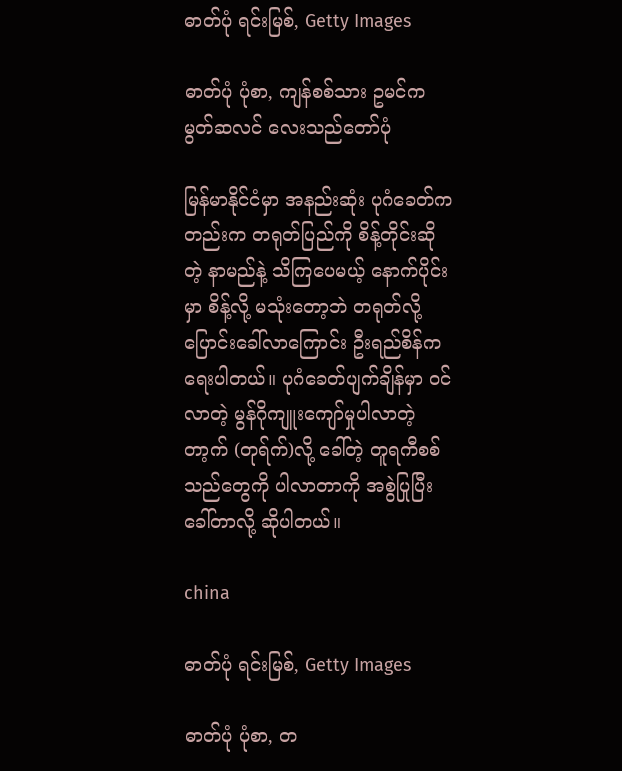ဓာတ်ပုံ ရင်းမြစ်, Getty Images

ဓာတ်ပုံ ပုံစာ, ကျန်စစ်သား ဥမင်က မွတ်ဆလင် လေးသည်တော်ပုံ

မြန်မာနိုင်ငံမှာ အနည်းဆုံး ပုဂံခေတ်ကတည်းက တရုတ်ပြည်ကို စိန့်တိုင်းဆိုတဲ့ နာမည်နဲ့ သိကြပေမယ့် နောက်ပိုင်းမှာ စိန့်လို့ မသုံးတော့ဘဲ တရုတ်လို့ ပြောင်းခေါ်လာကြောင်း ဦးရည်စိန်က ရေးပါတယ်။ ပုဂံခေတ်ပျက်ချိန်မှာ ဝင်လာတဲ့ မွန်ဂိုကျူးကျော်မှုပါလာတဲ့ တာ့က် (တုရ်က်)လို့ ခေါ်တဲ့ တူရကီစစ်သည်တွေကို ပါလာတာကို အစွဲပြုပြီး ခေါ်တာလို့ ဆိုပါတယ်။

china

ဓာတ်ပုံ ရင်းမြစ်, Getty Images

ဓာတ်ပုံ ပုံစာ, တ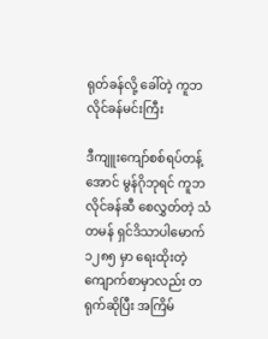ရုတ်ခန်လို့ ခေါ်တဲ့ ကူဘလိုင်ခန်မင်းကြီး

ဒီကျူးကျော်စစ်ရပ်တန့်အောင် မွန်ဂိုဘုရင် ကူဘလိုင်ခန်ဆီ စေလွှတ်တဲ့ သံတမန် ရှင်ဒိသာပါမောက် ၁၂၈၅ မှာ ရေးထိုးတဲ့ ကျောက်စာမှာလည်း တရုက်ဆိုပြီး အကြိမ်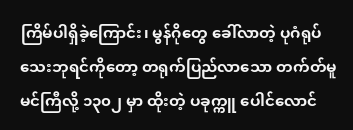ကြိမ်ပါရှိခဲ့ကြောင်း၊ မွန်ဂိုတွေ ခေါ်လာတဲ့ ပုဂံရုပ်သေးဘုရင်ကိုတော့ တရုက်ပြည်လာသော တက်တ်မူမင်ကြီလို့ ၁၃၀၂ မှာ ထိုးတဲ့ ပခုက္ကူ ပေါင်လောင်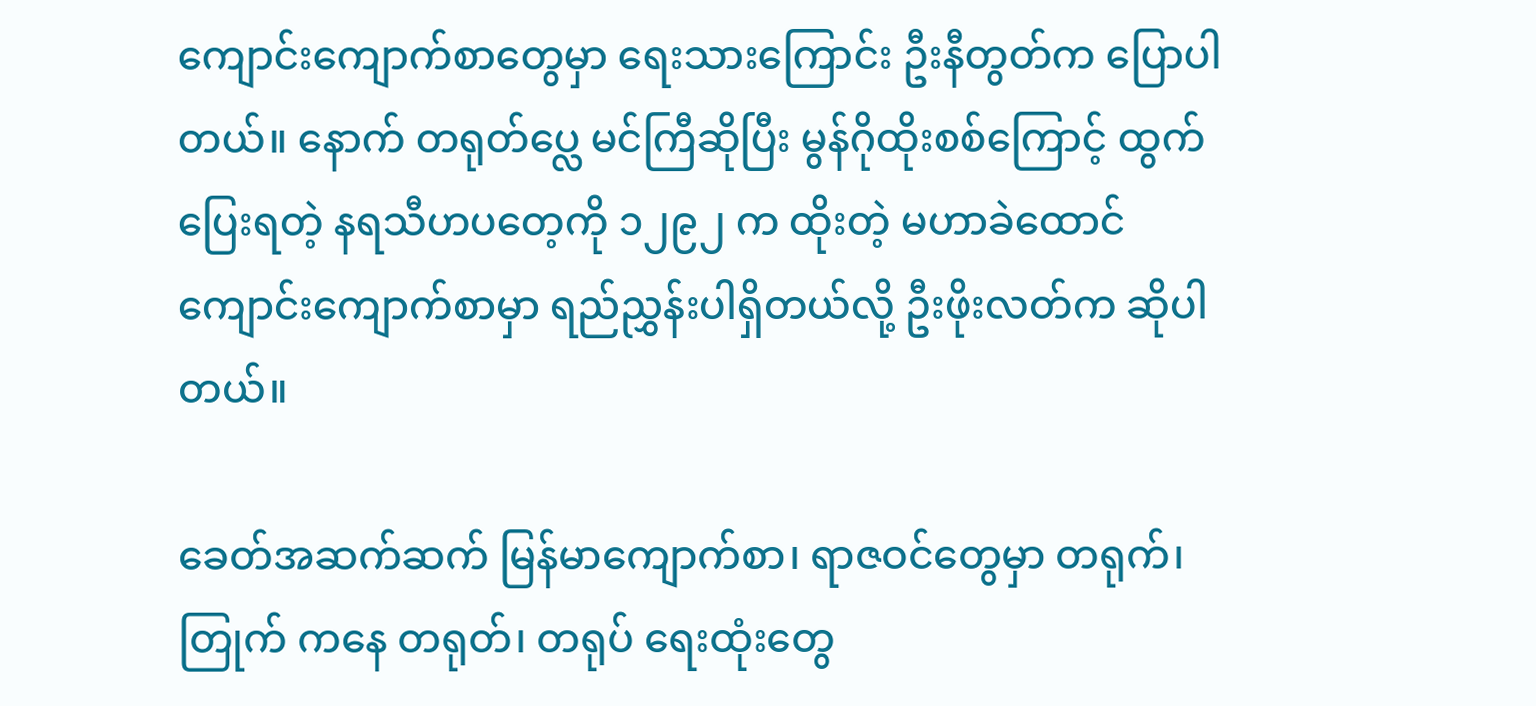ကျောင်းကျောက်စာတွေမှာ ရေးသားကြောင်း ဦးနီတွတ်က ပြောပါတယ်။ နောက် တရုတ်ပ္လေ မင်ကြီဆိုပြီး မွန်ဂိုထိုးစစ်ကြောင့် ထွက်ပြေးရတဲ့ နရသီဟပတေ့ကို ၁၂၉၂ က ထိုးတဲ့ မဟာခဲထောင်ကျောင်းကျောက်စာမှာ ရည်ညွှန်းပါရှိတယ်လို့ ဦးဖိုးလတ်က ဆိုပါတယ်။

ခေတ်အဆက်ဆက် မြန်မာကျောက်စာ၊ ရာဇဝင်တွေမှာ တရုက်၊ တြုက် ကနေ တရုတ်၊ တရုပ် ရေးထုံးတွေ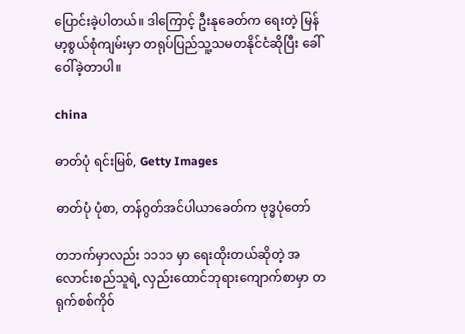ပြောင်းခဲ့ပါတယ်။ ဒါကြောင့် ဦးနုခေတ်က ရေးတဲ့ မြန်မာ့စွယ်စုံကျမ်းမှာ တရုပ်ပြည်သူ့သမတနိုင်ငံဆိုပြီး ခေါ်ဝေါ်ခဲ့တာပါ။

china

ဓာတ်ပုံ ရင်းမြစ်, Getty Images

ဓာတ်ပုံ ပုံစာ, တန်ဂွတ်အင်ပါယာခေတ်က ဗုဒ္ဓပုံတော်

တဘက်မှာလည်း ၁၁၁၁ မှာ ရေးထိုးတယ်ဆိုတဲ့ အလောင်းစည်သူရဲ့ လှည်းထောင်ဘုရားကျောက်စာမှာ တရုက်စစ်ကို၀်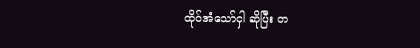ထို၀်အံသော်ငှါ ဆိုပြီး တ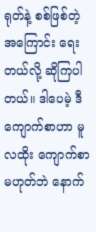ရုတ်နဲ့ စစ်ဖြစ်တဲ့အကြောင်း ရေးတယ်လို့ ဆိုကြပါတယ်။ ဒါပေမဲ့ ဒီကျောက်စာဟာ မူလထိုး ကျောက်စာမဟုတ်ဘဲ နောက်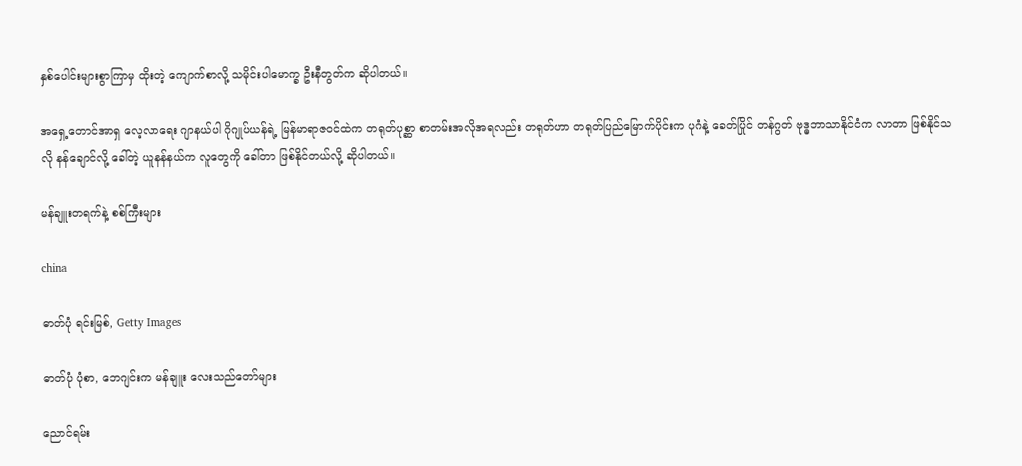နှစ်ပေါင်းများစွာကြာမှ ထိုးတဲ့ ကျောက်စာလို့ သမိုင်းပါမောက္ခ ဦးနီတွတ်က ဆိုပါတယ်။

အရှေ့တောင်အာရှ လေ့လာရေး ဂျာနယ်ပါ ဂိုဂျုပ်ယန်ရဲ့ မြန်မာရာဇဝင်ထဲက တရုတ်ပုစ္ဆာ စာတမ်းအလိုအရလည်း တရုတ်ဟာ တရုတ်ပြည်မြောက်ပိုင်းက ပုဂံနဲ့ ခေတ်ပြိုင် တန်ဂွတ် ဗုဒ္ဓဘာသာနိုင်ငံက လာတာ ဖြစ်နိုင်သလို နန်ချောင်လို့ ခေါ်တဲ့ ယူနန်နယ်က လူတွေကို ခေါ်တာ ဖြစ်နိုင်တယ်လို့ ဆိုပါတယ်။

မန်ချူးတရက်နဲ့ စစ်ကြီးများ

china

ဓာတ်ပုံ ရင်းမြစ်, Getty Images

ဓာတ်ပုံ ပုံစာ, ဘေဂျင်းက မန်ချူး လေးသည်တော်များ

ညောင်ရမ်း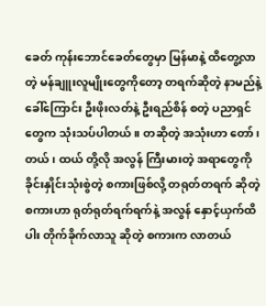ခေတ် ကုန်းဘောင်ခေတ်တွေမှာ မြန်မာနဲ့ ထိတွေ့လာတဲ့ မန်ချူးလူမျိုးတွေကိုတော့ တရက်ဆိုတဲ့ နာမည်နဲ့ ခေါ်ကြောင်း ဦးဖိုးလတ်နဲ့ ဦးရည်စိန် စတဲ့ ပညာရှင်တွေက သုံးသပ်ပါတယ်။ တဆိုတဲ့ အသုံးဟာ တော်၊ တယ်၊ ထယ် တို့လို အလွန် ကြီးမားတဲ့ အရာတွေကို ခိုင်းနှိုင်းသုံးစွဲတဲ့ စကားဖြစ်လို့ တရုတ်တရက် ဆိုတဲ့ စကားဟာ ရုတ်ရုတ်ရက်ရက်နဲ့ အလွန် နှောင့်ယှက်ထိပါး တိုက်ခိုက်လာသူ ဆိုတဲ့ စကားက လာတယ်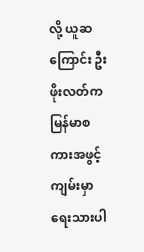လို့ ယူဆကြောင်း ဦးဖိုးလတ်က မြန်မာစကားအဖွင့်ကျမ်းမှာ ရေးသားပါ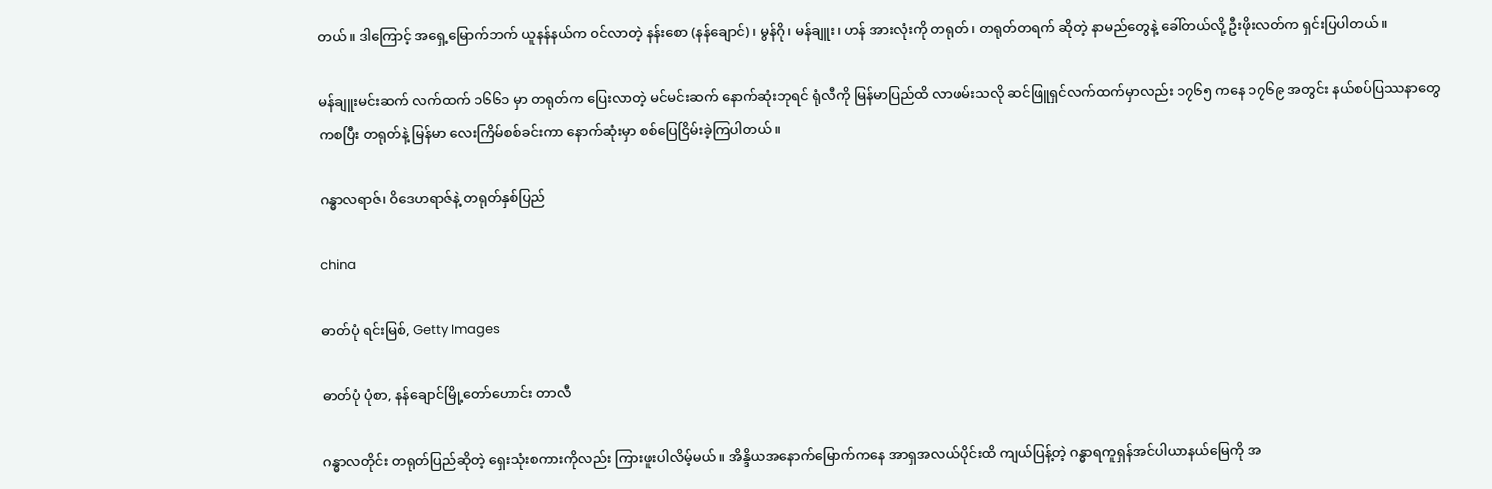တယ်။ ဒါကြောင့် အရှေ့မြောက်ဘက် ယူနန်နယ်က ၀င်လာတဲ့ နန်းစော (နန်ချောင်)၊ မွန်ဂို၊ မန်ချူး၊ ဟန် အားလုံးကို တရုတ်၊ တရုတ်တရက် ဆိုတဲ့ နာမည်တွေနဲ့ ခေါ်တယ်လို့ ဦးဖိုးလတ်က ရှင်းပြပါတယ်။

မန်ချူးမင်းဆက် လက်ထက် ၁၆၆၁ မှာ တရုတ်က ပြေးလာတဲ့ မင်မင်းဆက် နောက်ဆုံးဘုရင် ရုံလီကို မြန်မာပြည်ထိ လာဖမ်းသလို ဆင်ဖြူရှင်လက်ထက်မှာလည်း ၁၇၆၅ ကနေ ၁၇၆၉ အတွင်း နယ်စပ်ပြဿနာတွေကစပြီး တရုတ်နဲ့ မြန်မာ လေးကြိမ်စစ်ခင်းကာ နောက်ဆုံးမှာ စစ်ပြေငြိမ်းခဲ့ကြပါတယ်။

ဂန္ဓာလရာဇ်၊ ဝိဒေဟရာဇ်နဲ့ တရုတ်နှစ်ပြည်

china

ဓာတ်ပုံ ရင်းမြစ်, Getty Images

ဓာတ်ပုံ ပုံစာ, နန်ချောင်မြို့တော်ဟောင်း တာလီ

ဂန္ဓာလတိုင်း တရုတ်ပြည်ဆိုတဲ့ ရှေးသုံးစကားကိုလည်း ကြားဖူးပါလိမ့်မယ်။ အိန္ဒိယအနောက်မြောက်ကနေ အာရှအလယ်ပိုင်းထိ ကျယ်ပြန့်တဲ့ ဂန္ဓာရကူရှန်အင်ပါယာနယ်မြေကို အ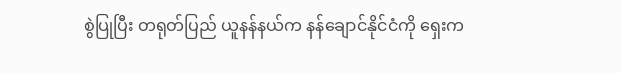စွဲပြုပြီး တရုတ်ပြည် ယူနန်နယ်က နန်ချောင်နိုင်ငံကို ရှေးက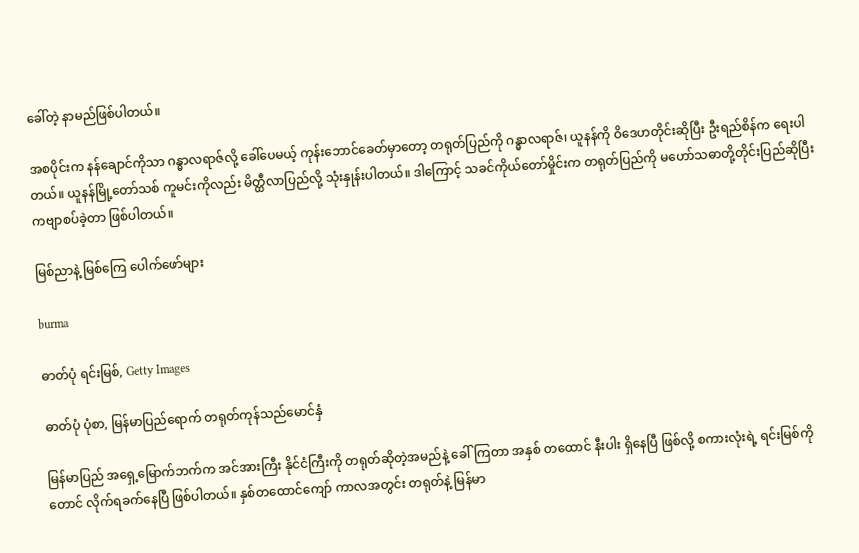ခေါ်တဲ့ နာမည်ဖြစ်ပါတယ်။

အစပိုင်းက နန်ချောင်ကိုသာ ဂန္ဓာလရာဇ်လို့ ခေါ်ပေမယ့် ကုန်းဘောင်ခေတ်မှာတော့ တရုတ်ပြည်ကို ဂန္ဓာလရာဇ်၊ ယူနန်ကို ဝိဒေဟတိုင်းဆိုပြီး ဦးရည်စိန်က ရေးပါတယ်။ ယူနန်မြို့တော်သစ် ကူမင်းကိုလည်း မိတ္ထီလာပြည်လို့ သုံးနှုန်းပါတယ်။ ဒါကြောင့် သခင်ကိုယ်တော်မှိုင်းက တရုတ်ပြည်ကို မဟော်သဓာတို့တိုင်းပြည်ဆိုပြီး ကဗျာစပ်ခဲ့တာ ဖြစ်ပါတယ်။

မြစ်ညာနဲ့ မြစ်ကြေ ပေါက်ဖော်များ

burma

ဓာတ်ပုံ ရင်းမြစ်, Getty Images

ဓာတ်ပုံ ပုံစာ, မြန်မာပြည်ရောက် တရုတ်ကုန်သည်မောင်နှံ

မြန်မာပြည် အရှေ့မြောက်ဘက်က အင်အားကြီး နိုင်ငံကြီးကို တရုတ်ဆိုတဲ့အမည်နဲ့ ခေါ်ကြတာ အနှစ် တထောင် နီးပါး ရှိနေပြီ ဖြစ်လို့ စကားလုံးရဲ့ ရင်းမြစ်ကိုတောင် လိုက်ရခက်နေပြီ ဖြစ်ပါတယ်။ နှစ်တထောင်ကျော် ကာလအတွင်း တရုတ်နဲ့ မြန်မာ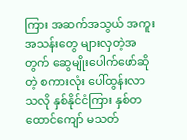ကြား အဆက်အသွယ် အကူးအသန်းတွေ များလှတဲ့အတွက် ဆွေမျိုးပေါက်ဖော်ဆိုတဲ့ စကားလုံး ပေါ်ထွန်းလာသလို နှစ်နိုင်ငံကြား နှစ်တထောင်ကျော် မသတ်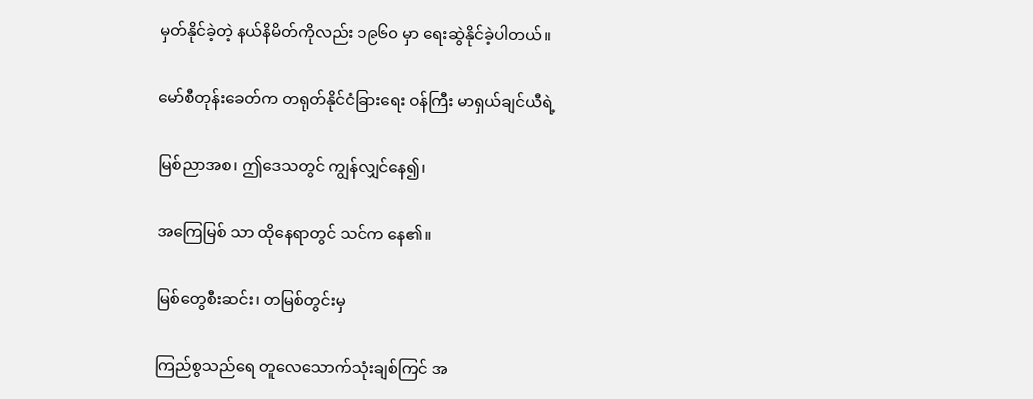မှတ်နိုင်ခဲ့တဲ့ နယ်နိမိတ်ကိုလည်း ၁၉၆၀ မှာ ရေးဆွဲနိုင်ခဲ့ပါတယ်။

မော်စီတုန်းခေတ်က တရုတ်နိုင်ငံခြားရေး ဝန်ကြီး မာရှယ်ချင်ယီရဲ့

မြစ်ညာအစ၊ ဤဒေသတွင် ကျွန်လျှင်နေ၍၊

အကြေမြစ် သာ ထိုနေရာတွင် သင်က နေ၏။

မြစ်တွေစီးဆင်း၊ တမြစ်တွင်းမှ

ကြည်စွသည်ရေ တူလေသောက်သုံးချစ်ကြင် အ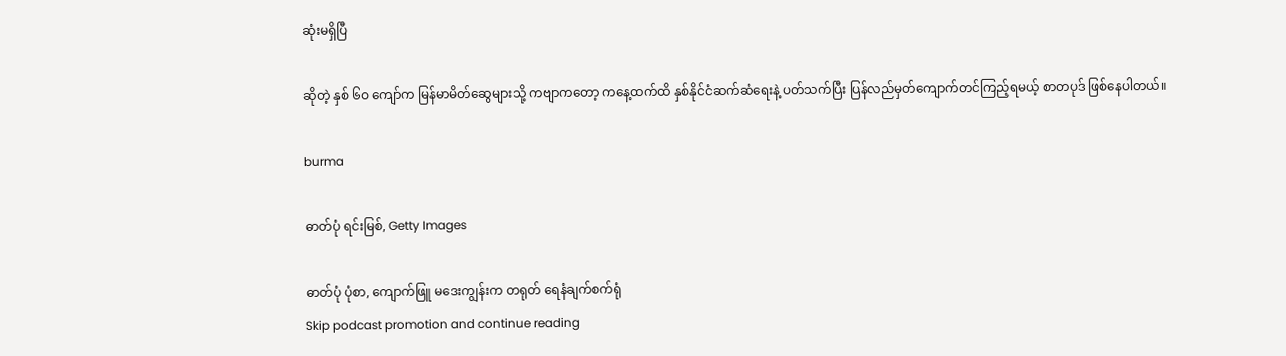ဆုံးမရှိပြီ

ဆိုတဲ့ နှစ် ၆ဝ ကျော်က မြန်မာမိတ်ဆွေများသို့ ကဗျာကတော့ ကနေ့ထက်ထိ နှစ်နိုင်ငံဆက်ဆံရေးနဲ့ ပတ်သက်ပြီး ပြန်လည်မှတ်ကျောက်တင်ကြည့်ရမယ့် စာတပုဒ် ဖြစ်နေပါတယ်။

burma

ဓာတ်ပုံ ရင်းမြစ်, Getty Images

ဓာတ်ပုံ ပုံစာ, ကျောက်ဖြူ မဒေးကျွန်းက တရုတ် ရေနံချက်စက်ရုံ
Skip podcast promotion and continue reading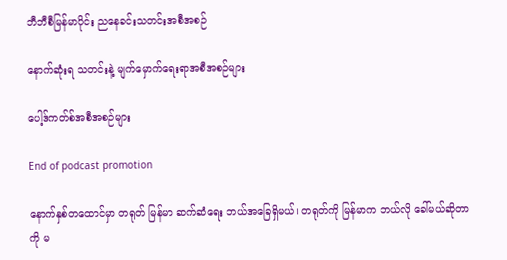ဘီဘီစီမြန်မာပိုင်း ညနေခင်းသတင်းအစီအစဉ်

နောက်ဆုံးရ သတင်းနဲ့ မျက်မှောက်ရေးရာအစီအစဉ်များ

ပေါ့ဒ်ကတ်စ်အစီအစဉ်များ

End of podcast promotion

နောက်နှစ်တထောင်မှာ တရုတ် မြန်မာ ဆက်ဆံရေး ဘယ်အခြေရှိမယ်၊ တရုတ်ကို မြန်မာက ဘယ်လို ခေါ်မယ်ဆိုတာကို မ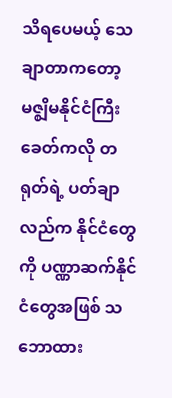သိရပေမယ့် သေချာတာကတော့ မဇ္စျိမနိုင်ငံကြီး ခေတ်ကလို တရုတ်ရဲ့ ပတ်ချာလည်က နိုင်ငံတွေကို ပဏ္ဏာဆက်နိုင်ငံတွေအဖြစ် သဘောထား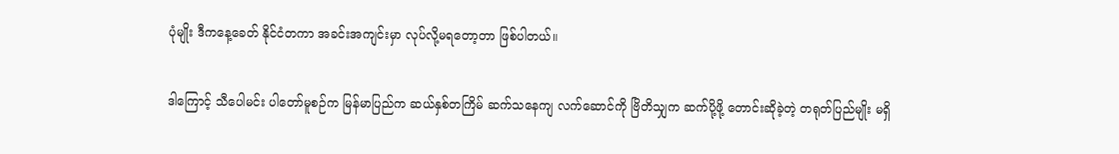ပုံမျိုး ဒီကနေ့ခေတ် နိုင်ငံတကာ အခင်းအကျင်းမှာ လုပ်လို့မရတော့တာ ဖြစ်ပါတယ်။

ဒါကြောင့် သီပေါမင်း ပါတော်မူစဉ်က မြန်မာပြည်က ဆယ်နှစ်တကြိမ် ဆက်သနေကျ လက်ဆောင်ကို ဗြိတိသျှက ဆက်ပို့ဖို့ တောင်းဆိုခဲ့တဲ့ တရုတ်ပြည်မျိုး မရှိ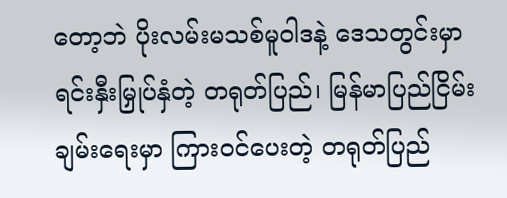တော့ဘဲ ပိုးလမ်းမသစ်မူဝါဒနဲ့ ဒေသတွင်းမှာ ရင်းနှီးမြှုပ်နှံတဲ့ တရုတ်ပြည်၊ မြန်မာပြည်ငြိမ်းချမ်းရေးမှာ ကြားဝင်ပေးတဲ့ တရုတ်ပြည်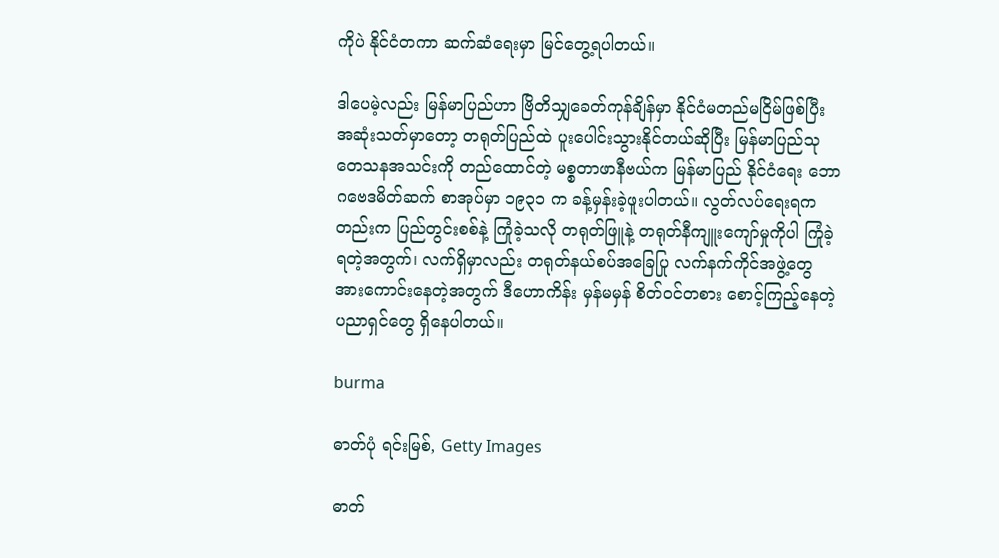ကိုပဲ နိုင်ငံတကာ ဆက်ဆံရေးမှာ မြင်တွေ့ရပါတယ်။

ဒါပေမဲ့လည်း မြန်မာပြည်ဟာ ဗြိတိသျှခေတ်ကုန်ချိန်မှာ နိုင်ငံမတည်မငြိမ်ဖြစ်ပြီး အဆုံးသတ်မှာတော့ တရုတ်ပြည်ထဲ ပူးပေါင်းသွားနိုင်တယ်ဆိုပြီး မြန်မာပြည်သုတေသနအသင်းကို တည်ထောင်တဲ့ မစ္စတာဖာနီဗယ်က မြန်မာပြည် နိုင်ငံရေး ဘောဂဗေဒမိတ်ဆက် စာအုပ်မှာ ၁၉၃၁ က ခန့်မှန်းခဲ့ဖူးပါတယ်။ လွတ်လပ်ရေးရကတည်းက ပြည်တွင်းစစ်နဲ့ ကြုံခဲ့သလို တရုတ်ဖြူနဲ့ တရုတ်နီကျူးကျော်မှုကိုပါ ကြုံခဲ့ရတဲ့အတွက်၊ လက်ရှိမှာလည်း တရုတ်နယ်စပ်အခြေပြု လက်နက်ကိုင်အဖွဲ့တွေ အားကောင်းနေတဲ့အတွက် ဒီဟောကိန်း မှန်မမှန် စိတ်ဝင်တစား စောင့်ကြည့်နေတဲ့ ပညာရှင်တွေ ရှိနေပါတယ်။

burma

ဓာတ်ပုံ ရင်းမြစ်, Getty Images

ဓာတ်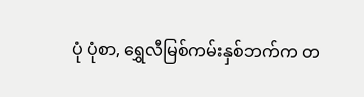ပုံ ပုံစာ, ရွှေလီမြစ်ကမ်းနှစ်ဘက်က တ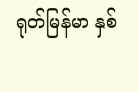ရုတ်မြန်မာ နှစ်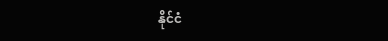နိုင်ငံ